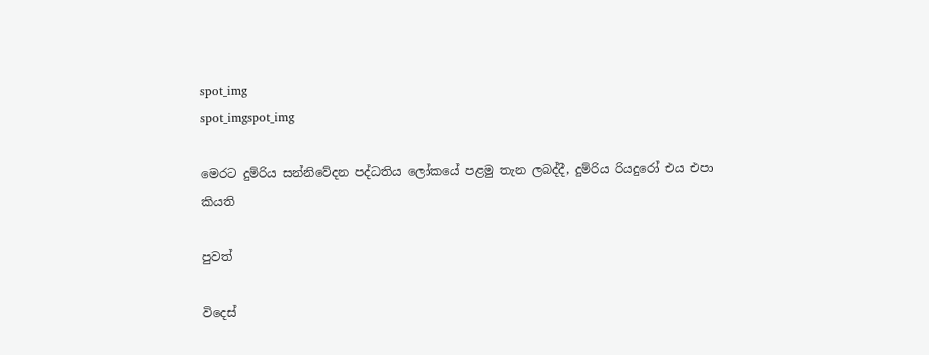spot_img
spot_imgspot_img

මෙරට දුම්රිය සන්නිවේදන පද්ධතිය ලෝකයේ පළමු තැන ලබද්දී, දුම්රිය රියදුරෝ එය එපා කියති

පුවත්

විදෙස්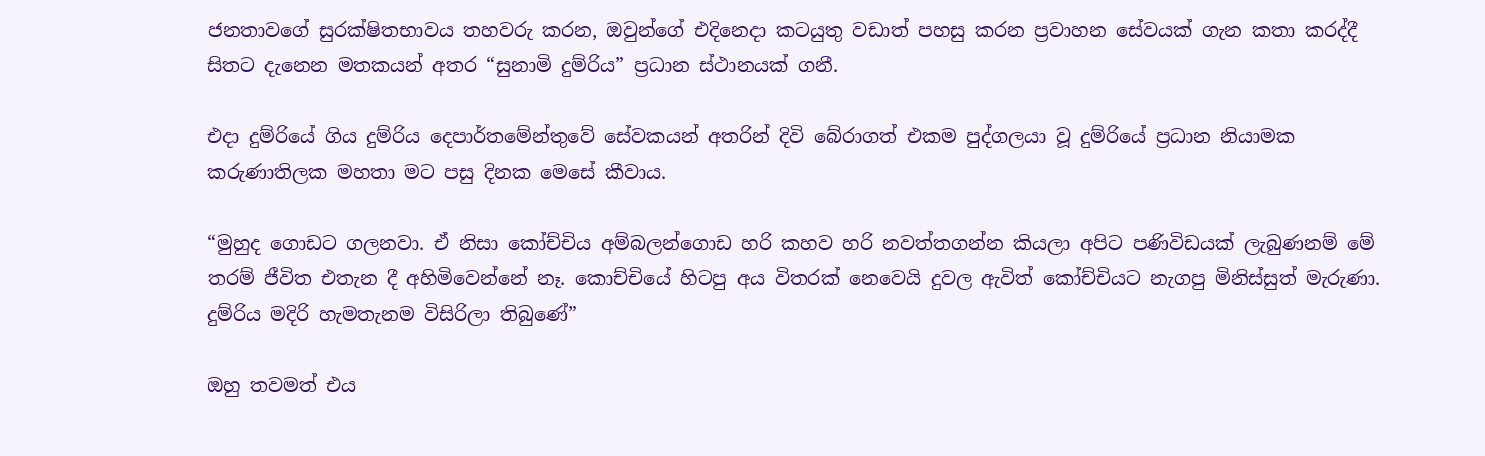ජනතාවගේ සුරක්ෂිතභාවය තහවරු කරන, ඔවුන්ගේ එදිනෙදා කටයුතු වඩාත් පහසු කරන ප්‍රවාහන සේවයක් ගැන කතා කරද්දී සිතට දැනෙන මතකයන් අතර “සුනාමි දුම්රිය” ප්‍රධාන ස්ථානයක් ගනී.

එදා දුම්රියේ ගිය දුම්රිය දෙපාර්තමේන්තුවේ සේවකයන් අතරින් දිවි බේරාගත් එකම පුද්ගලයා වූ දුම්රියේ ප්‍රධාන නියාමක කරුණාතිලක මහතා මට පසු දිනක මෙසේ කීවාය.

“මුහුද ගොඩට ගලනවා. ඒ නිසා කෝච්චිය අම්බලන්ගොඩ හරි කහව හරි නවත්තගන්න කියලා අපිට පණිවිඩයක් ලැබුණනම් මේ තරම් ජීවිත එතැන දී අහිමිවෙන්නේ නෑ. කොච්චියේ හිටපු අය විතරක් නෙවෙයි දුවල ඇවිත් කෝච්චියට නැගපු මිනිස්සුත් මැරුණා. දුම්රිය මදිරි හැමතැනම විසිරිලා තිබුණේ”

ඔහු තවමත් එය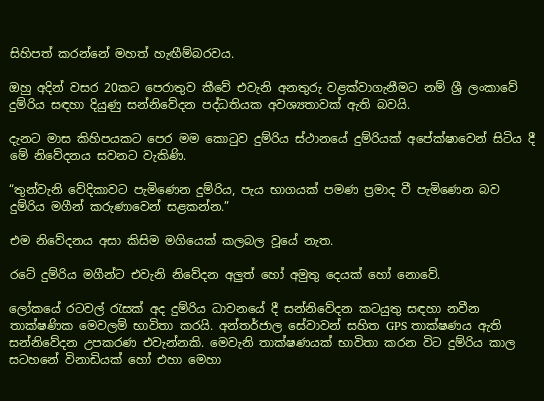සිහිපත් කරන්නේ මහත් හැඟීම්බරවය.

ඔහු අදින් වසර 20කට පෙරාතුව කීවේ එවැනි අනතුරු වළක්වාගැනීමට නම් ශ්‍රී ලංකාවේ දුම්රිය සඳහා දියුණු සන්නිවේදන පද්ධතියක අවශ්‍යතාවක් ඇති බවයි.

දැනට මාස කිහිපයකට පෙර මම කොටුව දුම්රිය ස්ථානයේ දුම්රියක් අපේක්ෂාවෙන් සිටිය දී මේ නිවේදනය සවනට වැකිණි.

“තුන්වැනි වේදිකාවට පැමිණෙන දුම්රිය, පැය භාගයක් පමණ ප්‍රමාද වී පැමිණෙන බව දුම්රිය මගීන් කරුණාවෙන් සළකන්න.”

එම නිවේදනය අසා කිසිම මගියෙක් කලබල වූයේ නැත.

රටේ දුම්රිය මගීන්ට එවැනි නිවේදන අලුත් හෝ අමුතු දෙයක් හෝ නොවේ.

ලෝකයේ රටවල් රැසක් අද දුම්රිය ධාවනයේ දී සන්නිවේදන කටයුතු සඳහා නවීන තාක්ෂණික මෙවලම් භාවිතා කරයි. අන්තර්ජාල සේවාවන් සහිත GPS තාක්ෂණය ඇති සන්නිවේදන උපකරණ එවැන්නකි. මෙවැනි තාක්ෂණයක් භාවිතා කරන විට දුම්රිය කාල සටහනේ විනාඩියක් හෝ එහා මෙහා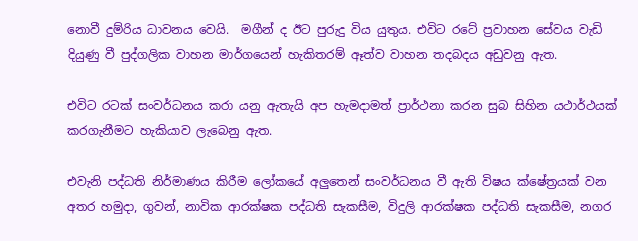නොවී දුම්රිය ධාවනය වෙයි.  මගීන් ද ඊට පුරුදු විය යුතුය. එවිට රටේ ප්‍රවාහන සේවය වැඩි දියුණු වී පුද්ගලික වාහන මාර්ගයෙන් හැකිතරම් ඈත්ව වාහන තදබදය අඩුවනු ඇත.

එවිට රටක් සංවර්ධනය කරා යනු ඇතැයි අප හැමදාමත් ප්‍රාර්ථනා කරන සුබ සිහින යථාර්ථයක් කරගැනීමට හැකියාව ලැබෙනු ඇත.

එවැනි පද්ධති නිර්මාණය කිරීම ලෝකයේ අලුතෙන් සංවර්ධනය වී ඇති විෂය ක්ෂේත්‍රයක් වන අතර හමුදා, ගුවන්, නාවික ආරක්ෂක පද්ධති සැකසීම, විදුලි ආරක්ෂක පද්ධති සැකසීම, නගර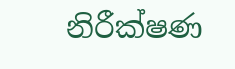නිරීක්ෂණ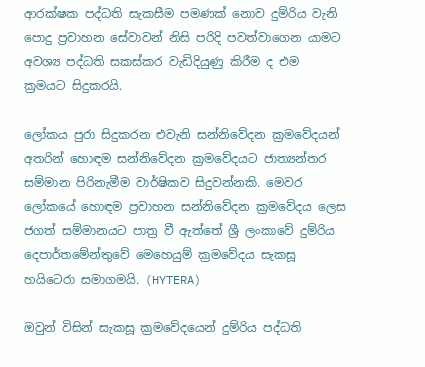ආරක්ෂක පද්ධති සැකසීම පමණක් නොව දුම්රිය වැනි පොදු ප්‍රවාහන සේවාවන් නිසි පරිදි පවත්වාගෙන යාමට අවශ්‍ය පද්ධති සකස්කර වැඩිදියුණු කිරීම ද එම ක්‍රමයට සිදුකරයි.

ලෝකය පුරා සිදුකරන එවැනි සන්නිවේදන ක්‍රමවේදයන් අතරින් හොඳම සන්නිවේදන ක්‍රමවේදයට ජාත්‍යන්තර සම්මාන පිරිනැමීම වාර්ෂිකව සිදුවන්නකි. මෙවර ලෝකයේ හොඳම ප්‍රවාහන සන්නිවේදන ක්‍රමවේදය ලෙස ජගත් සම්මානයට පාත්‍ර වී ඇත්තේ ශ්‍රී ලංකාවේ දුම්රිය දෙපාර්තමේන්තුවේ මෙහෙයුම් ක්‍රමවේදය සැකසූ හයිටෙරා සමාගමයි. (HYTERA)

ඔවුන් විසින් සැකසූ ක්‍රමවේදයෙන් දුම්රිය පද්ධති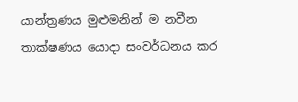යාන්ත්‍රණය මුළුමනින් ම නවීන තාක්ෂණය යොදා සංවර්ධනය කර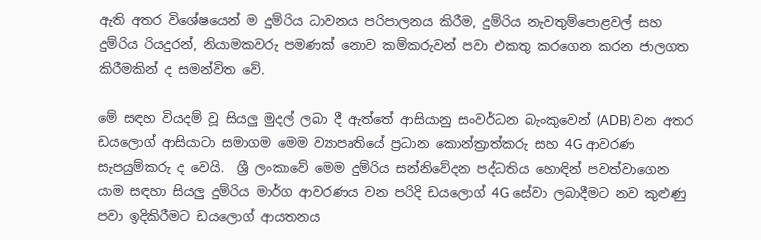ඇති අතර විශේෂයෙන් ම දුම්රිය ධාවනය පරිපාලනය කිරීම, දුම්රිය නැවතුම්පොළවල් සහ දුම්රිය රියදුරන්, නියාමකවරු පමණක් නොව කම්කරුවන් පවා එකතු කරගෙන කරන ජාලගත කිරීමකින් ද සමන්විත වේ.

මේ සඳහ වියදම් වූ සියලු මුදල් ලබා දී ඇත්තේ ආසියානු සංවර්ධන බැංකුවෙන් (ADB) වන අතර ඩයලොග් ආසියාටා සමාගම මෙම ව්‍යාපෘතියේ ප්‍රධාන කොන්ත්‍රාත්කරු සහ 4G ආවරණ සැපයුම්කරු ද වෙයි.  ශ්‍රී ලංකාවේ මෙම දුම්රිය සන්නිවේදන පද්ධතිය හොඳින් පවත්වාගෙන යාම සඳහා සියලු දුම්රිය මාර්ග ආවරණය වන පරිදි ඩයලොග් 4G සේවා ලබාදීමට නව කුළුණු පවා ඉදිකිරීමට ඩයලොග් ආයතනය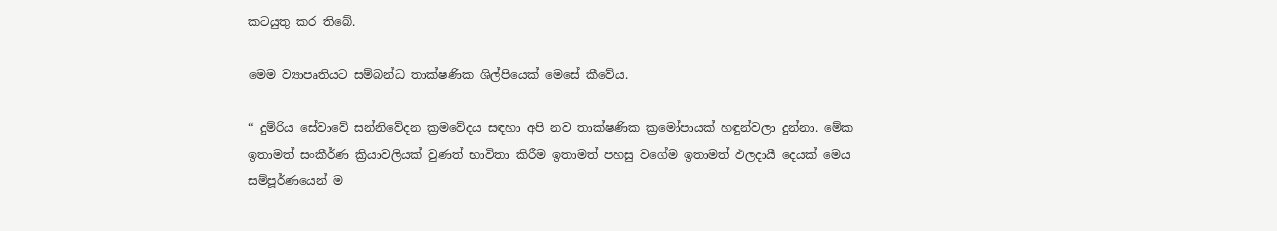කටයුතු කර තිබේ.

මෙම ව්‍යාපෘතියට සම්බන්ධ තාක්ෂණික ශිල්පියෙක් මෙසේ කීවේය.

“ දුම්රිය සේවාවේ සන්නිවේදන ක්‍රමවේදය සඳහා අපි නව තාක්ෂණික ක්‍රමෝපායක් හඳුන්වලා දුන්නා. මේක ඉතාමත් සංකීර්ණ ක්‍රියාවලියක් වුණත් භාවිතා කිරීම ඉතාමත් පහසු වගේම ඉතාමත් ඵලදායී දෙයක් මෙය සම්පූර්ණයෙන් ම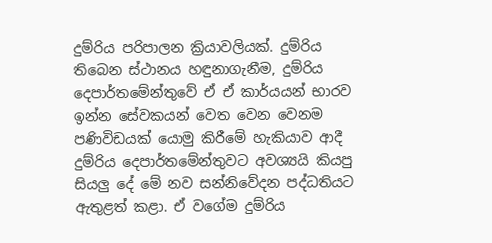දුම්රිය පරිපාලන ක්‍රියාවලියක්. දුම්රිය තිබෙන ස්ථානය හඳුනාගැනීම, දුම්රිය දෙපාර්තමේන්තුවේ ඒ ඒ කාර්යයන් භාරව ඉන්න සේවකයන් වෙත වෙන වෙනම පණිවිඩයක් යොමු කිරීමේ හැකියාව ආදී දුම්රිය දෙපාර්තමේන්තුවට අවශ්‍යයි කියපු සියලු දේ මේ නව සන්නිවේදන පද්ධතියට ඇතුළත් කළා. ඒ වගේම දුම්රිය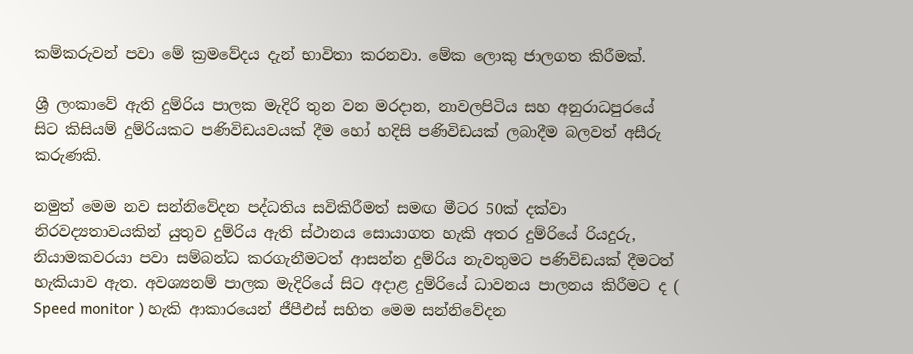කම්කරුවන් පවා මේ ක්‍රමවේදය දැන් භාවිතා කරනවා. මේක ලොකු ජාලගත කිරීමක්.

ශ්‍රී ලංකාවේ ඇති දුම්රිය පාලක මැදිරි තුන වන මරදාන, නාවලපිටිය සහ අනුරාධපුරයේ සිට කිසියම් දුම්රියකට පණිවිඩයවයක් දීම හෝ හදිසි පණිවිඩයක් ලබාදීම බලවත් අසීරු කරුණකි.

නමුත් මෙම නව සන්නිවේදන පද්ධතිය සවිකිරීමත් සමඟ මීටර 50ක් දක්වා නිරවද්‍යතාවයකින් යුතුව දුම්රිය ඇති ස්ථානය සොයාගත හැකි අතර දුම්රියේ රියදුරු, නියාමකවරයා පවා සම්බන්ධ කරගැනීමටත් ආසන්න දුම්රිය නැවතුමට පණිවිඩයක් දීමටත් හැකියාව ඇත. අවශ්‍යනම් පාලක මැදිරියේ සිට අදාළ දුම්රියේ ධාවනය පාලනය කිරීමට ද ( Speed monitor ) හැකි ආකාරයෙන් ජීපීඑස් සහිත මෙම සන්නිවේදන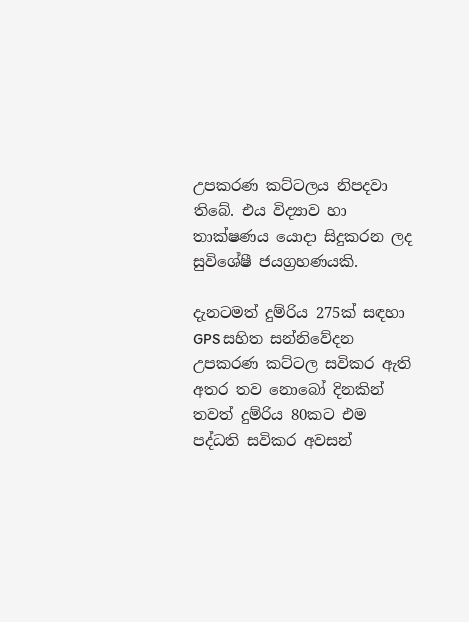උපකරණ කට්ටලය නිපදවා තිබේ. එය විද්‍යාව හා තාක්ෂණය යොදා සිදුකරන ලද සුවිශේෂී ජයග්‍රහණයකි.

දැනටමත් දුම්රිය 275ක් සඳහා GPS සහිත සන්නිවේදන උපකරණ කට්ටල සවිකර ඇති අතර තව නොබෝ දිනකින් තවත් දුම්රිය 80කට එම පද්ධති සවිකර අවසන්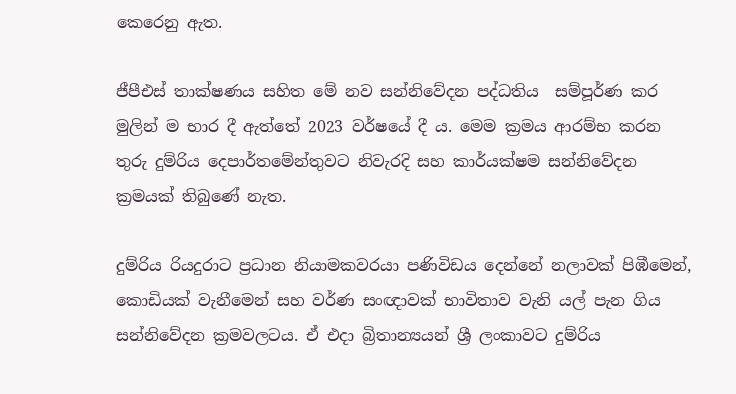කෙරෙනු ඇත.

ජීපීඑස් තාක්ෂණය සහිත මේ නව සන්නිවේදන පද්ධතිය  සම්පූර්ණ කර මුලින් ම භාර දී ඇත්තේ 2023 වර්ෂයේ දී ය. මෙම ක්‍රමය ආරම්භ කරන තුරු දුම්රිය දෙපාර්තමේන්තුවට නිවැරදි සහ කාර්යක්ෂම සන්නිවේදන ක්‍රමයක් තිබුණේ නැත.

දුම්රිය රියදුරාට ප්‍රධාන නියාමකවරයා පණිවිඩය දෙන්නේ නලාවක් පිඹීමෙන්, කොඩියක් වැනීමෙන් සහ වර්ණ සංඥාවක් භාවිතාව වැනි යල් පැන ගිය සන්නිවේදන ක්‍රමවලටය. ඒ එදා බ්‍රිතාන්‍යයන් ශ්‍රී ලංකාවට දුම්රි‍ය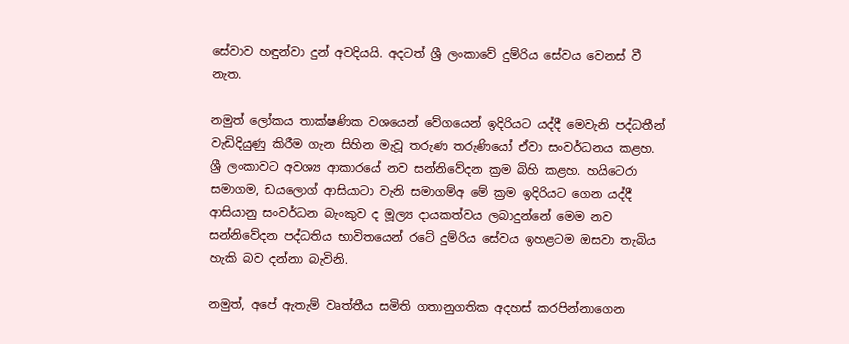සේවාව හඳුන්වා දුන් අවදියයි. අදටත් ශ්‍රී ලංකාවේ දුම්රිය සේවය වෙනස් වී නැත.

නමුත් ‍ලෝකය තාක්ෂණික වශයෙන් වේගයෙන් ඉදිරියට යද්දී මෙවැනි පද්ධතීන් වැඩිදියුණු කිරීම ගැන සිහින මැවූ තරුණ තරුණියෝ ඒවා සංවර්ධනය කළහ. ශ්‍රී ලංකාවට අවශ්‍ය ආකාරයේ නව සන්නිවේදන ක්‍රම බිහි කළහ. හයිටෙරා සමාගම, ඩයලොග් ආසියාටා වැනි සමාගම්අ මේ ක්‍රම ඉදිරියට ගෙන යද්දී ආසියානු සංවර්ධන බැංකුව ද මූල්‍ය දායකත්වය ලබාදුන්නේ මෙම නව සන්නිවේදන පද්ධතිය භාවිතයෙන් රටේ දුම්රිය සේවය ඉහළටම ඔසවා තැබිය හැකි බව දන්නා බැවිනි.

නමුත්, අපේ ඇතැම් වෘත්තීය සමිති ගතානුගතික අදහස් කරපින්නාගෙන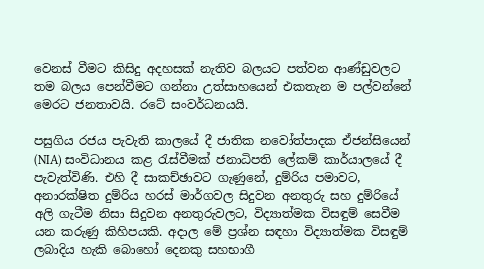වෙනස් වීමට කිසිදු අදහසක් නැතිව බලයට පත්වන ආණ්ඩුවලට තම බලය පෙන්වීමට ගන්නා උත්සාහයෙන් එකතැන ම පල්වන්නේ මෙරට ජනතාවයි. රටේ සංවර්ධනයයි.

පසුගිය රජය පැවැති කාලයේ දී ජාතික නවෝත්පාදක ඒජන්සියෙන් (NIA) සංවිධානය කළ රැස්වීමක් ජනාධිපති ලේකම් කාර්යාලයේ දී පැවැත්විණි. එහි දී සාකච්ඡාවට ගැණුනේ, දුම්රිය පමාවට, අනාරක්ෂිත දුම්රිය හරස් මාර්ගවල සිදුවන අනතුරු සහ දුම්රියේ අලි ගැටීම නිසා සිදුවන අනතුරුවලට, විද්‍යාත්මක විසඳුම් සෙවීම යන කරුණු කිහිපයකි. අදාල මේ ප්‍රශ්න සඳහා විද්‍යාත්මක විසඳුම් ලබාදිය හැකි බොහෝ දෙනකු සහභාගී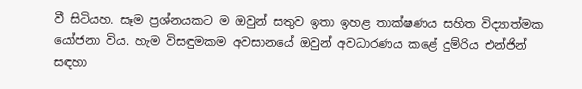වී සිටියහ. සෑම ප්‍රශ්නයකට ම ඔවුන් සතුව ඉතා ඉහළ තාක්ෂණය සහිත විද්‍යාත්මක යෝජනා විය. හැම විසඳුමකම අවසානයේ ඔවුන් අවධාරණය කළේ දුම්රිය එන්ජින් සඳහා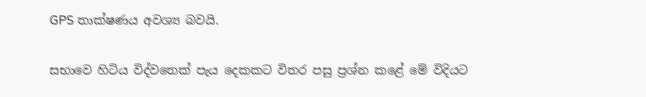GPS තාක්ෂණය අවශ්‍ය බවයි.

සභාවෙ හිටිය විද්වතෙක් පැය දෙකකට විතර පසු ප්‍රශ්න කළේ මේ විදියට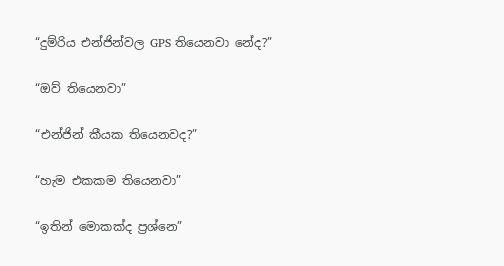“දුම්රිය එන්ජින්වල GPS තියෙනවා නේද?”

“ඔව් තියෙනවා”

“එන්ජින් කීයක තියෙනවද?”

“හැම එකකම තියෙනවා”

“ඉතින් මොකක්ද ප්‍රශ්නෙ”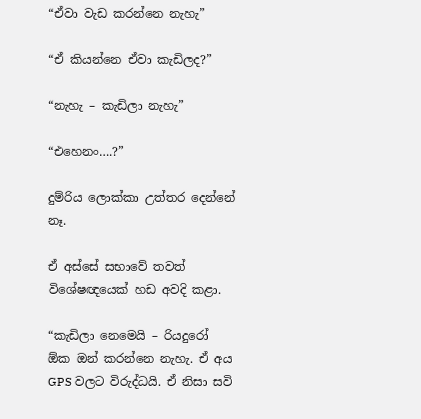“ඒවා වැඩ කරන්නෙ නැහැ”

“ඒ කියන්නෙ ඒවා කැඩිලද?”

“නැහැ – කැඩිලා නැහැ”

“එහෙනං….?”

දුම්රිය ලොක්කා උත්තර දෙන්නේ නෑ.

ඒ අස්සේ සභාවේ තවත් විශේෂඥයෙක් හඩ අවදි කළා.

“කැඩිලා නෙමෙයි – රියදුරෝ ඕක ඔන් කරන්නෙ නැහැ. ඒ අය GPS වලට විරුද්ධයි. ඒ නිසා සවි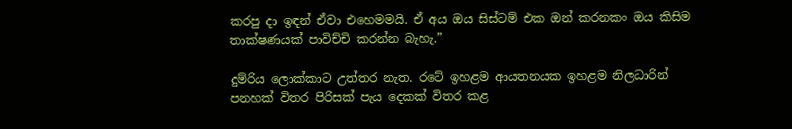කරපු දා ඉඳන් ඒවා එහෙමමයි. ඒ අය ඔය සිස්ටම් එක ඔන් කරනකං ඔය කිසිම තාක්ෂණයක් පාවිච්චි කරන්න බැහැ.”

දුම්රිය ලොක්කාට උත්තර නැත. රටේ ඉහළම ආයතනයක ඉහළම නිලධාරින් පනහක් විතර පිරිසක් පැය දෙකක් විතර කළ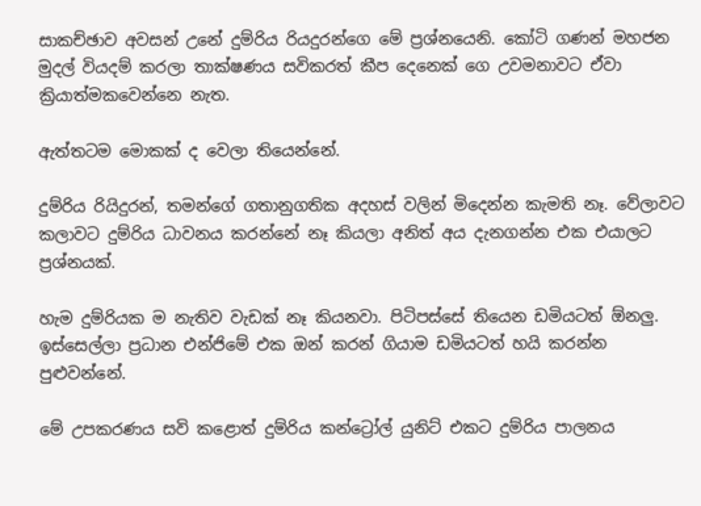සාකච්ඡාව අවසන් උනේ දුම්රිය රියදුරන්ගෙ මේ ප්‍රශ්නයෙනි. කෝටි ගණන් මහජන මුදල් වියදම් කරලා තාක්ෂණය සවිකරත් කීප දෙනෙක් ගෙ උවමනාවට ඒවා ක්‍රියාත්මකවෙන්නෙ නැත.

ඇත්තටම මොකක් ද වෙලා තියෙන්නේ.

දුම්රිය රියිදුරන්, තමන්ගේ ගතානුගතික අදහස් වලින් මිදෙන්න කැමති නෑ. වේලාවට කලාවට දුම්රිය ධාවනය කරන්නේ නෑ කියලා අනිත් අය දැනගන්න එක එයාලට ප්‍රශ්නයක්.

හැම දුම්රියක ම නැතිව වැඩක් නෑ කියනවා. පිටිපස්සේ තියෙන ඩමියටත් ඕනලු. ඉස්සෙල්ලා ප්‍රධාන එන්ජිමේ එක ඔන් කරන් ගියාම ඩමියටත් හයි කරන්න පුළුවන්නේ.

මේ උපකරණය සවි කළොත් දුම්රිය කන්ට්‍රෝල් යුනිට් එකට දුම්රිය පාලනය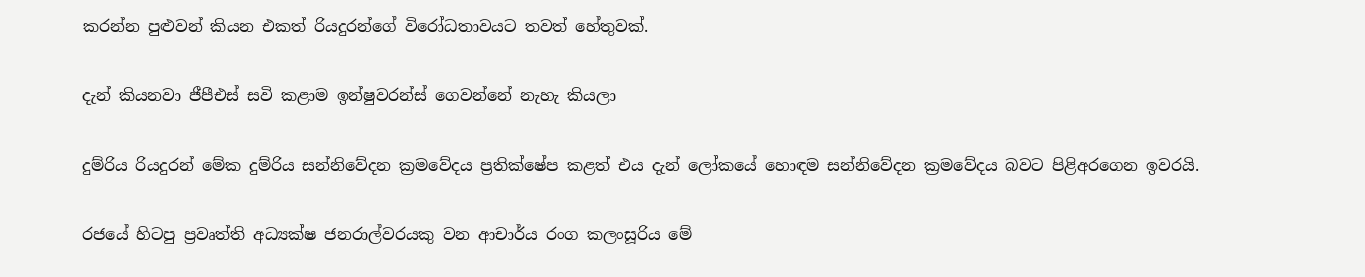කරන්න පුළුවන් කියන එකත් රියදුරන්ගේ විරෝධතාවයට තවත් හේතුවක්.

දැන් කියනවා ජීපීඑස් සවි කළාම ඉන්ෂුවරන්ස් ගෙවන්නේ නැහැ කියලා

දුම්රිය රියදුරන් මේක දුම්රිය සන්නිවේදන ක්‍රමවේදය ප්‍රතික්ෂේප කළත් එය දැන් ලෝකයේ හොඳම සන්නිවේදන ක්‍රමවේදය බවට පිළිඅරගෙන ඉවරයි.

රජයේ හිටපු ප්‍රවෘත්ති අධ්‍යක්ෂ ජනරාල්වරයකු වන ආචාර්ය රංග කලංසූරිය මේ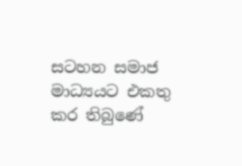සටහන සමාජ මාධ්‍යයට එකතු කර තිබුණේ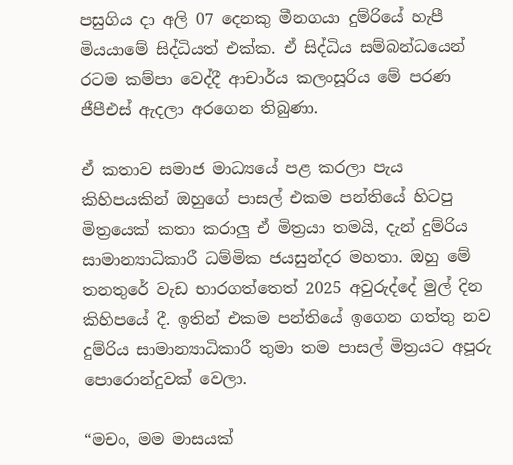පසුගිය දා අලි 07 දෙනකු මීනගයා දුම්රියේ හැපී මියයාමේ සිද්ධියත් එක්ක. ඒ සිද්ධිය සම්බන්ධයෙන් රටම කම්පා වෙද්දී ආචාර්ය කලංසූරිය මේ පරණ ජීපීඑස් ඇදලා අරගෙන තිබුණා.

ඒ කතාව සමාජ මාධ්‍යයේ පළ කරලා පැය කිහිපයකින් ඔහුගේ පාසල් එකම පන්තියේ හිටපු මිත්‍රයෙක් කතා කරාලු ඒ මිත්‍රයා තමයි, දැන් දුම්රිය සාමාන්‍යාධිකාරී ධම්මික ජයසුන්දර මහතා. ඔහු මේ තනතුරේ වැඩ භාරගත්තෙත් 2025 අවුරුද්දේ මුල් දින කිහිපයේ දී. ඉතින් එකම පන්තියේ ඉගෙන ගත්තු නව දුම්රිය සාමාන්‍යාධිකාරී තුමා තම පාසල් මිත්‍රයට අපූරු පොරොන්දුවක් වෙලා.

“මචං, මම මාසයක්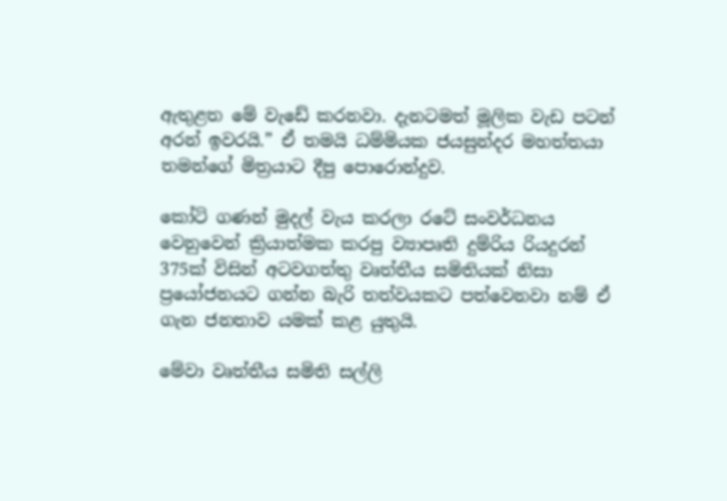ඇතුළත මේ වැඩේ කරනවා. දැනටමත් මූලික වැඩ පටන් අරන් ඉවරයි.” ඒ තමයි ධම්මියක ජයසුන්දර මහත්තයා තමන්ගේ මිත්‍රයාට දීපු පොරොන්දුව.

කෝටි ගණන් මුදල් වැය කරලා රටේ සංවර්ධනය වෙනුවෙන් ක්‍රියාත්මක කරපු ව්‍යාපෘති දුම්රිය රියදුරන් 375ක් විසින් අටවගත්තු වෘත්තීය සමිතියක් නිසා ප්‍රයෝජනයට ගන්න බැරි තත්වයකට පත්වෙනවා නම් ඒ ගැන ජනතාව යමක් කළ යුතුයි.

මේවා වෘත්තීය සමිති සල්ලි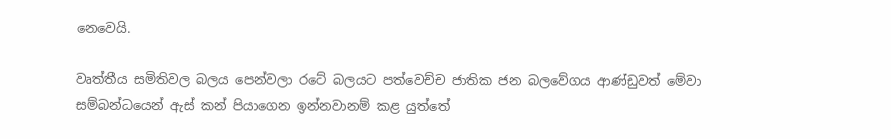නෙවෙයි.

වෘත්තීය සමිතිවල බලය පෙන්වලා රටේ බලයට පත්වෙච්ච ජාතික ජන බලවේගය ආණ්ඩුවත් මේවා සම්බන්ධයෙන් ඇස් කන් පියාගෙන ඉන්නවානම් කළ යුත්තේ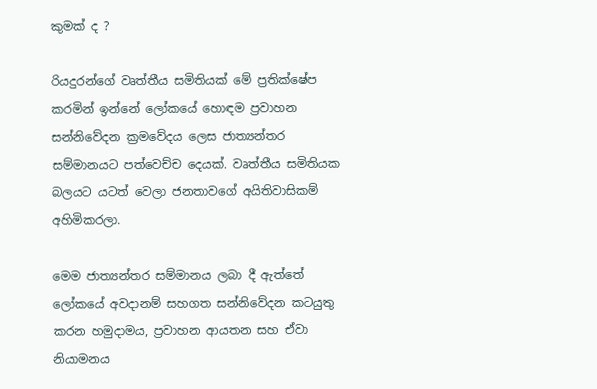කුමක් ද ?

රියදුරන්ගේ වෘත්තීය සමිතියක් මේ ප්‍රතික්ෂේප කරමින් ඉන්නේ ලෝකයේ හොඳම ප්‍රවාහන සන්නිවේදන ක්‍රමවේදය ලෙස ජාත්‍යන්තර සම්මානයට පත්වෙච්ච දෙයක්. වෘත්තීය සමිතියක බලයට යටත් වෙලා ජනතාවගේ අයිතිවාසිකම් අහිමිකරලා.

මෙම ජාත්‍යන්තර සම්මානය ලබා දී ඇත්තේ ලෝකයේ අවදානම් සහගත සන්නිවේදන කටයුතු කරන හමුදාමය, ප්‍රවාහන ආයතන සහ ඒවා නියාමනය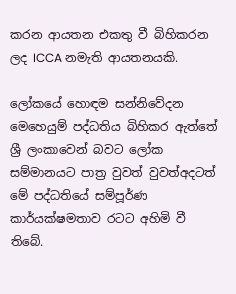කරන ආයතන එකතු වී බිහිකරන ලද ICCA නමැති ආයතනයකි.

ලෝකයේ හොඳම සන්නිවේදන මෙහෙයුම් පද්ධතිය බිහිකර ඇත්තේ ශ්‍රී ලංකාවෙන් බවට ලෝක සම්මානයට පාත්‍ර වුවත් වුවත්අදටත් මේ පද්ධතියේ සම්පූර්ණ කාර්යක්ෂමතාව රටට අහිමි වී තිබේ.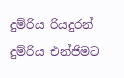දුම්රිය රියදුරන් දුම්රිය එන්ජිමට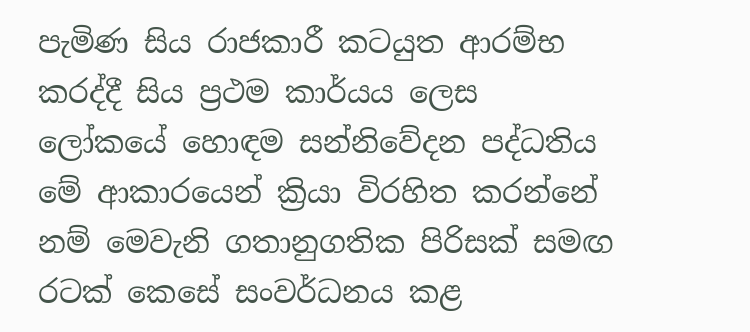පැමිණ සිය රාජකාරී කටයුත ආරම්භ කරද්දී සිය ප්‍රථම කාර්යය ලෙස ලෝකයේ හොඳම සන්නිවේදන පද්ධතිය මේ ආකාරයෙන් ක්‍රියා විරහිත කරන්නේ නම් මෙවැනි ගතානුගතික පිරිසක් සමඟ රටක් කෙසේ සංවර්ධනය කළ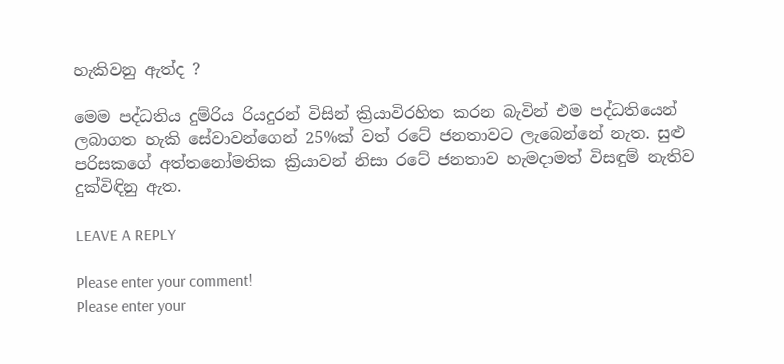හැකිවනු ඇත්ද ?

මෙම පද්ධතිය දුම්රිය රියදුරන් විසින් ක්‍රියාවිරහිත කරන බැවින් එම පද්ධතියෙන් ලබාගත හැකි සේවාවන්ගෙන් 25%ක් වත් රටේ ජනතාවට ලැබෙන්නේ නැත. සුළු පරිසකගේ අත්තනෝමතික ක්‍රියාවන් නිසා රටේ ජනතාව හැමදාමත් විසඳුම් නැතිව දුක්විඳිනු ඇත.

LEAVE A REPLY

Please enter your comment!
Please enter your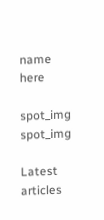name here

spot_img
spot_img

Latest articles